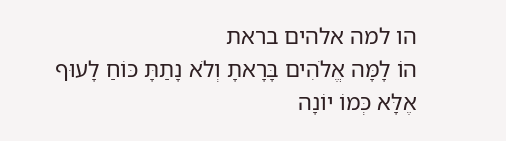הו למה אלהים בראת
הוֹ לָמָּה אֱלֹהִים בָּרָאתָ וְלֹא נָתַתָּ כּוֹחַ לָעוּף
אֶלָּא כְּמוֹ יוֹנָה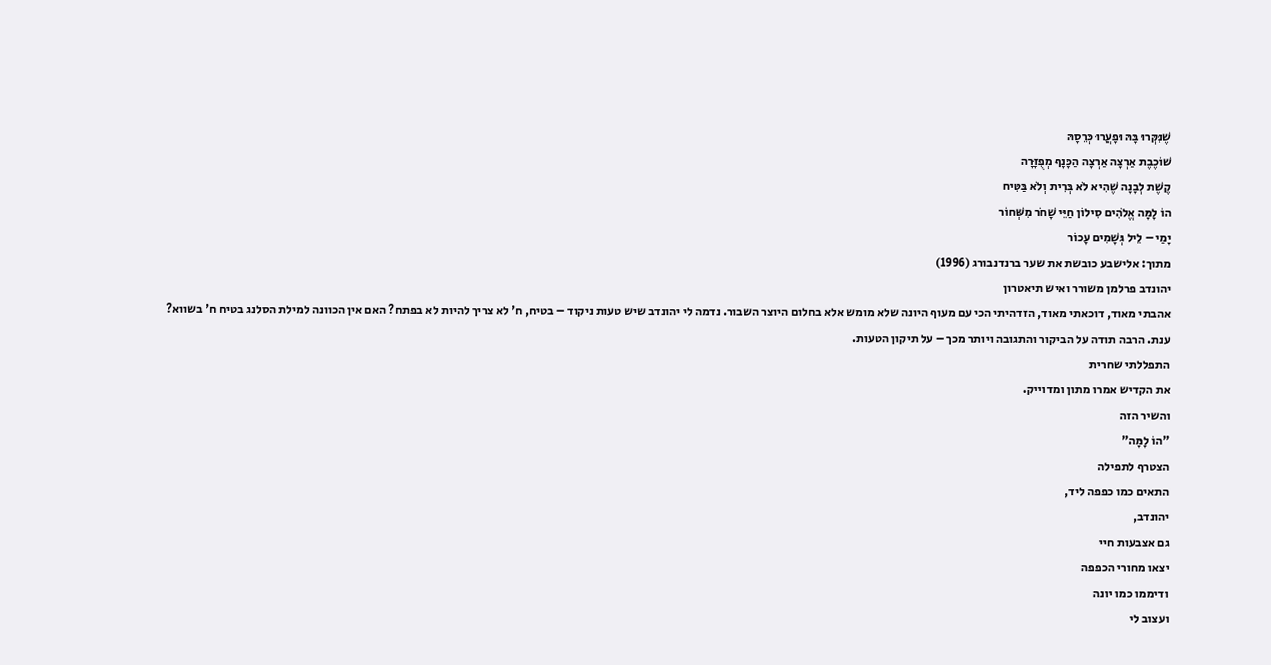שֶׁנִּקְּרוּ בָּהּ וּפָעֲרוּ כְּרֵסָהּ
שׁוֹכֶבֶת אַרְצָה אַרְצָה הַכָּנָף מְפֻזָּרָה
קֶשֶׁת לְבָנָה שֶׁהִיא לֹא בְּרִית וְלֹא בַּטִּיח
הוֹ לָמָּה אֱלֹהִים סִילוֹן חַיֵּי שָׁחֹר מִשְּׁחוֹר
יָמַי – לֵיל גְּשָׁמִים עָכוֹר
מתוך: אלישבע כובשת את שער ברנדנבורג (1996)
יהונדב פרלמן משורר ואיש תיאטרון
אהבתי מאוד, דוכאתי מאוד, הזדהיתי הכי עם מעוף היונה שלא מומש אלא בחלום היוצר השבור. נדמה לי יהונדב שיש טעות ניקוד – בטיח, ח' לא צריך להיות לא בפתח? האם אין הכוונה למילת הסלנג בטיח ח' בשווא?
ענת. הרבה תודה על הביקור והתגובה ויותר מכך – על תיקון הטעות.
התפללתי שחרית
את הקדיש אמרו מתון ומדוייק.
והשיר הזה
"הוֹ לָמָּה"
הצטרף לתפילה
התאים כמו כפפה ליד,
יהונדב,
גם אצבעות חיי
יצאו מחורי הכפפה
ודיממו כמו יונה
ועצוב לי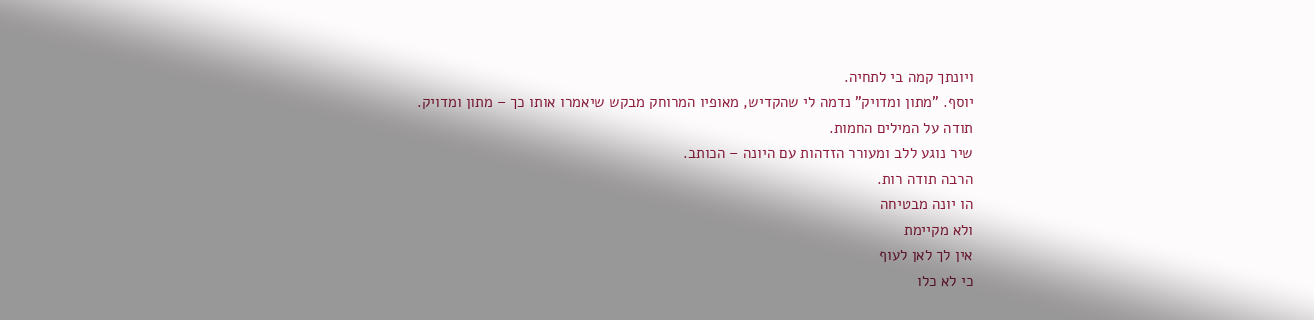ויונתך קמה בי לתחיה.
יוסף. "מתון ומדויק" נדמה לי שהקדיש, מאופיו המרוחק מבקש שיאמרו אותו כך – מתון ומדויק.
תודה על המילים החמות.
שיר נוגע ללב ומעורר הזדהות עם היונה – הכותב.
הרבה תודה רות.
הו יונה מבטיחה
ולא מקיימת
אין לך לאן לעוף
כי לא כלו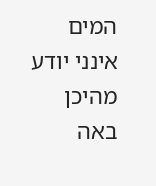המים
אינני יודע מהיכן באה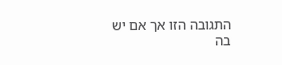התגובה הזו אך אם יש בה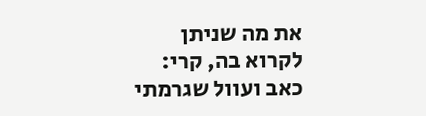את מה שניתן לקרוא בה, קרי: כאב ועוול שגרמתי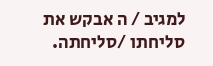למגיב / ה אבקש את סליחתו /סליחתה.